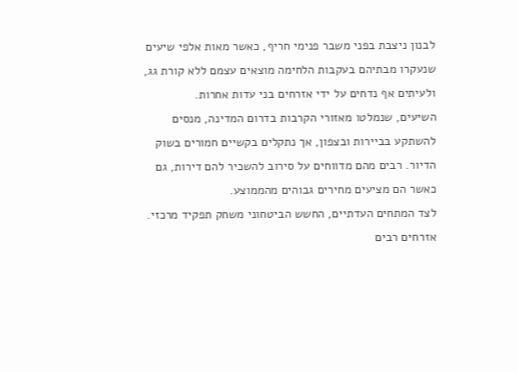לבנון ניצבת בפני משבר פנימי חריף, כאשר מאות אלפי שיעים שנעקרו מבתיהם בעקבות הלחימה מוצאים עצמם ללא קורת גג, ולעיתים אף נדחים על ידי אזרחים בני עדות אחרות.
השיעים, שנמלטו מאזורי הקרבות בדרום המדינה, מנסים להשתקע בביירות ובצפון, אך נתקלים בקשיים חמורים בשוק הדיור. רבים מהם מדווחים על סירוב להשכיר להם דירות, גם כאשר הם מציעים מחירים גבוהים מהממוצע.
לצד המתחים העדתיים, החשש הביטחוני משחק תפקיד מרכזי. אזרחים רבים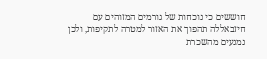חוששים כי נוכחות של גורמים המזוהים עם חיזבאללה תהפוך את האזור למטרה לתקיפות, ולכן נמנעים מהשכרת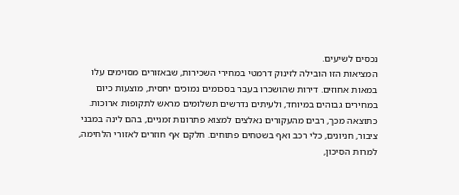נכסים לשיעים.
המציאות הזו הובילה לזינוק דרמטי במחירי השכירות, שבאזורים מסוימים עלו במאות אחוזים. דירות שהושכרו בעבר בסכומים נמוכים יחסית, מוצעות כיום במחירים גבוהים במיוחד, ולעיתים נדרשים תשלומים מראש לתקופות ארוכות.
כתוצאה מכך, רבים מהעקורים נאלצים למצוא פתרונות זמניים, בהם לינה במבני ציבור, חניונים, כלי רכב ואף בשטחים פתוחים. חלקם אף חוזרים לאזורי הלחימה, למרות הסיכון,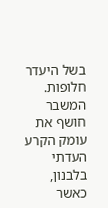בשל היעדר חלופות.
המשבר חושף את עומק הקרע העדתי בלבנון, כאשר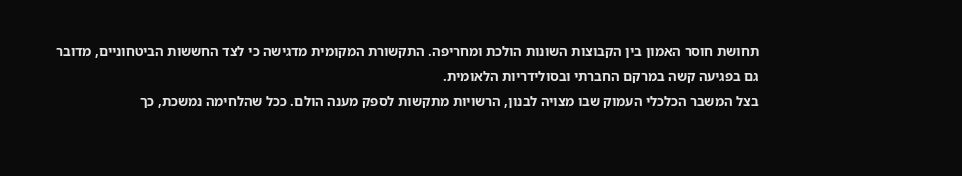תחושת חוסר האמון בין הקבוצות השונות הולכת ומחריפה. התקשורת המקומית מדגישה כי לצד החששות הביטחוניים, מדובר גם בפגיעה קשה במרקם החברתי ובסולידריות הלאומית.
בצל המשבר הכלכלי העמוק שבו מצויה לבנון, הרשויות מתקשות לספק מענה הולם. ככל שהלחימה נמשכת, כך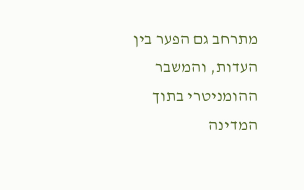מתרחב גם הפער בין העדות, והמשבר ההומניטרי בתוך המדינה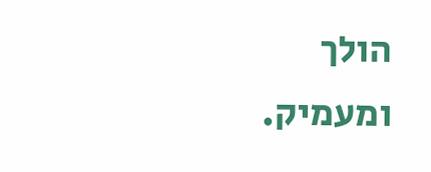הולך ומעמיק.